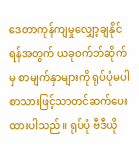ဒေတာကုန်ကျမှုလျှော့ချနိုင်ရန်အတွက် ယခုဝက်ဘ်ဆိုက်မှ စာမျက်နှာများကို ရုပ်ပုံမပါ စာသားဖြင့်သာတင်ဆက်ပေးထားပါသည်။ ရုပ်ပုံ ဗီဒီယို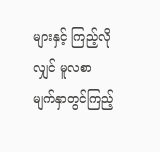များနှင့် ကြည့်လိုလျှင် မူလစာမျက်နှာတွင်ကြည့်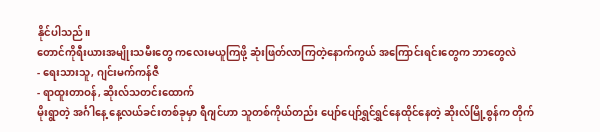နိုင်ပါသည်။
တောင်ကိုရီးယားအမျိုးသမီးတွေ ကလေးမယူကြဖို့ ဆုံးဖြတ်လာကြတဲ့နောက်ကွယ် အကြောင်းရင်းတွေက ဘာတွေလဲ
- ရေးသားသူ, ဂျင်းမက်ကန်ဇီ
- ရာထူးတာဝန်, ဆိုးလ်သတင်းထောက်
မိုးရွာတဲ့ အင်္ဂါနေ့ နေ့လယ်ခင်းတစ်ခုမှာ ရီဂျင်ဟာ သူတစ်ကိုယ်တည်း ပျော်ပျော်ရွှင်ရွှင်နေထိုင်နေတဲ့ ဆိုးလ်မြို့စွန်က တိုက်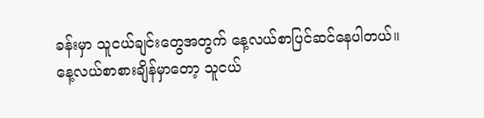ခန်းမှာ သူငယ်ချင်းတွေအတွက် နေ့လယ်စာပြင်ဆင်နေပါတယ်။
နေ့လယ်စာစားချိန်မှာတော့ သူငယ်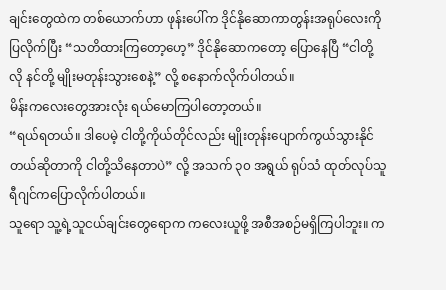ချင်းတွေထဲက တစ်ယောက်ဟာ ဖုန်းပေါ်က ဒိုင်နိုဆောကာတွန်းအရုပ်လေးကို ပြလိုက်ပြီး “သတိထားကြတော့ဟေ့” ဒိုင်နိုဆောကတော့ ပြောနေပြီ “ငါတို့လို နင်တို့ မျိုးမတုန်းသွားစေနဲ့” လို့ စနောက်လိုက်ပါတယ်။
မိန်းကလေးတွေအားလုံး ရယ်မောကြပါတော့တယ်။
“ရယ်ရတယ်။ ဒါပေမဲ့ ငါတို့ကိုယ်တိုင်လည်း မျိုးတုန်းပျောက်ကွယ်သွားနိုင်တယ်ဆိုတာကို ငါတို့သိနေတာပဲ” လို့ အသက် ၃၀ အရွယ် ရုပ်သံ ထုတ်လုပ်သူ ရီဂျင်ကပြောလိုက်ပါတယ်။
သူရော သူ့ရဲ့သူငယ်ချင်းတွေရောက ကလေးယူဖို့ အစီအစဉ်မရှိကြပါဘူး။ က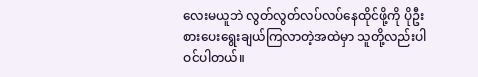လေးမယူဘဲ လွတ်လွတ်လပ်လပ်နေထိုင်ဖို့ကို ပိုဦးစားပေးရွေးချယ်ကြလာတဲ့အထဲမှာ သူတို့လည်းပါဝင်ပါတယ်။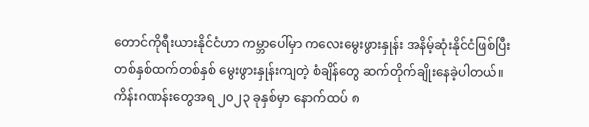တောင်ကိုရီးယားနိုင်ငံဟာ ကမ္ဘာပေါ်မှာ ကလေးမွေးဖွားနှုန်း အနိမ့်ဆုံးနိုင်ငံဖြစ်ပြီး တစ်နှစ်ထက်တစ်နှစ် မွေးဖွားနှုန်းကျတဲ့ စံချိန်တွေ ဆက်တိုက်ချိုးနေခဲ့ပါတယ်။
ကိန်းဂဏန်းတွေအရ ၂၀၂၃ ခုနှစ်မှာ နောက်ထပ် ၈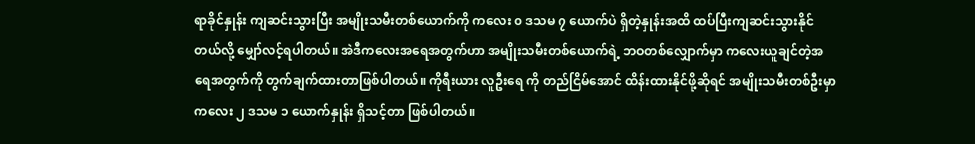ရာခိုင်နှုန်း ကျဆင်းသွားပြီး အမျိုးသမီးတစ်ယောက်ကို ကလေး ၀ ဒသမ ၇ ယောက်ပဲ ရှိတဲ့နှုန်းအထိ ထပ်ပြီးကျဆင်းသွားနိုင်တယ်လို့ မျှော်လင့်ရပါတယ်။ အဲဒီကလေးအရေအတွက်ဟာ အမျိုးသမီးတစ်ယောက်ရဲ့ ဘဝတစ်လျှောက်မှာ ကလေးယူချင်တဲ့အရေအတွက်ကို တွက်ချက်ထားတာဖြစ်ပါတယ်။ ကိုရီးယား လူဦးရေ ကို တည်ငြိမ်အောင် ထိန်းထားနိုင်ဖို့ဆိုရင် အမျိုးသမီးတစ်ဦးမှာ ကလေး ၂ ဒသမ ၁ ယောက်နှုန်း ရှိသင့်တာ ဖြစ်ပါတယ်။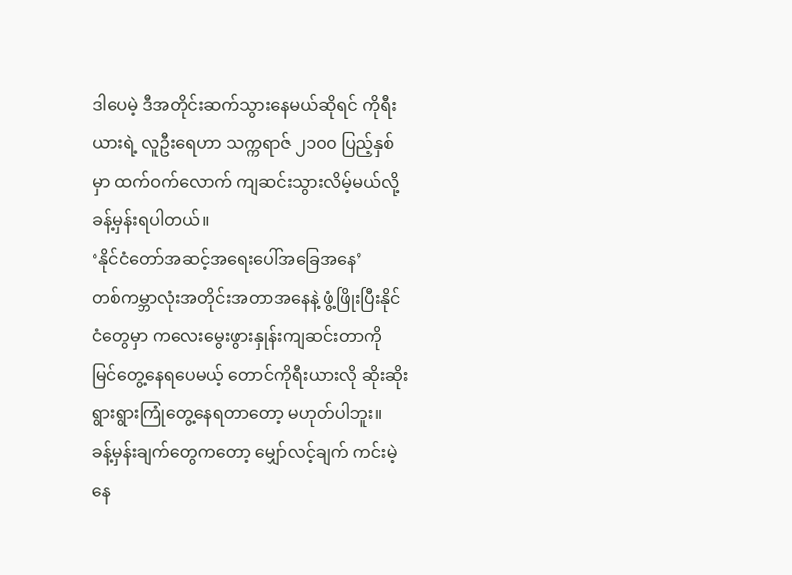ဒါပေမဲ့ ဒီအတိုင်းဆက်သွားနေမယ်ဆိုရင် ကိုရီးယားရဲ့ လူဦးရေဟာ သက္ကရာဇ် ၂၁၀၀ ပြည့်နှစ်မှာ ထက်ဝက်လောက် ကျဆင်းသွားလိမ့်မယ်လို့ ခန့်မှန်းရပါတယ်။
‘နိုင်ငံတော်အဆင့်အရေးပေါ်အခြေအနေ’
တစ်ကမ္ဘာလုံးအတိုင်းအတာအနေနဲ့ ဖွံ့ဖြိုးပြီးနိုင်ငံတွေမှာ ကလေးမွေးဖွားနှုန်းကျဆင်းတာကို မြင်တွေ့နေရပေမယ့် တောင်ကိုရီးယားလို ဆိုးဆိုးရွားရွားကြုံတွေ့နေရတာတော့ မဟုတ်ပါဘူး။
ခန့်မှန်းချက်တွေကတော့ မျှော်လင့်ချက် ကင်းမဲ့နေ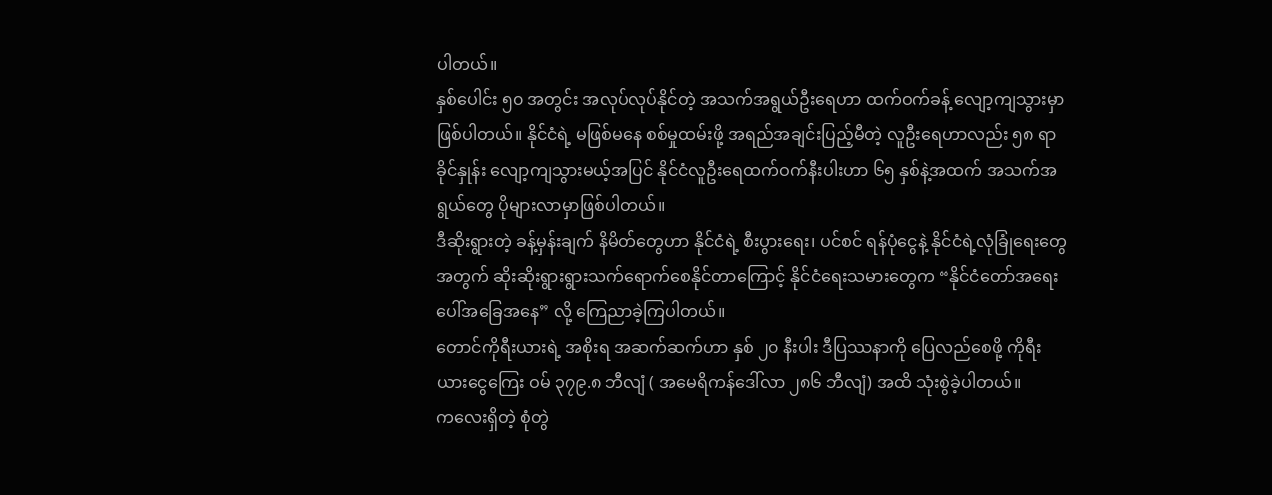ပါတယ်။
နှစ်ပေါင်း ၅၀ အတွင်း အလုပ်လုပ်နိုင်တဲ့ အသက်အရွယ်ဦးရေဟာ ထက်ဝက်ခန့် လျော့ကျသွားမှာ ဖြစ်ပါတယ်။ နိုင်ငံရဲ့ မဖြစ်မနေ စစ်မှုထမ်းဖို့ အရည်အချင်းပြည့်မီတဲ့ လူဦးရေဟာလည်း ၅၈ ရာခိုင်နှုန်း လျော့ကျသွားမယ့်အပြင် နိုင်ငံလူဦးရေထက်ဝက်နီးပါးဟာ ၆၅ နှစ်နဲ့အထက် အသက်အရွယ်တွေ ပိုများလာမှာဖြစ်ပါတယ်။
ဒီဆိုးရွားတဲ့ ခန့်မှန်းချက် နိမိတ်တွေဟာ နိုင်ငံရဲ့ စီးပွားရေး၊ ပင်စင် ရန်ပုံငွေနဲ့ နိုင်ငံရဲ့လုံခြုံရေးတွေအတွက် ဆိုးဆိုးရွားရွားသက်ရောက်စေနိုင်တာကြောင့် နိုင်ငံရေးသမားတွေက “နိုင်ငံတော်အရေးပေါ်အခြေအနေ” လို့ ကြေညာခဲ့ကြပါတယ်။
တောင်ကိုရီးယားရဲ့ အစိုးရ အဆက်ဆက်ဟာ နှစ် ၂၀ နီးပါး ဒီပြဿနာကို ပြေလည်စေဖို့ ကိုရီးယားငွေကြေး ဝမ် ၃၇၉.၈ ဘီလျံ ( အမေရိကန်ဒေါ်လာ ၂၈၆ ဘီလျံ) အထိ သုံးစွဲခဲ့ပါတယ်။
ကလေးရှိတဲ့ စုံတွဲ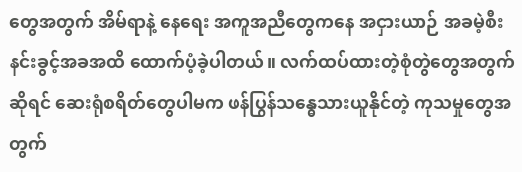တွေအတွက် အိမ်ရာနဲ့ နေရေး အကူအညီတွေကနေ အငှားယာဉ် အခမဲ့စီးနင်းခွင့်အခအထိ ထောက်ပံ့ခဲ့ပါတယ်။ လက်ထပ်ထားတဲ့စုံတွဲတွေအတွက်ဆိုရင် ဆေးရုံစရိတ်တွေပါမက ဖန်ပြွန်သန္ဓေသားယူနိုင်တဲ့ ကုသမှုတွေအတွက်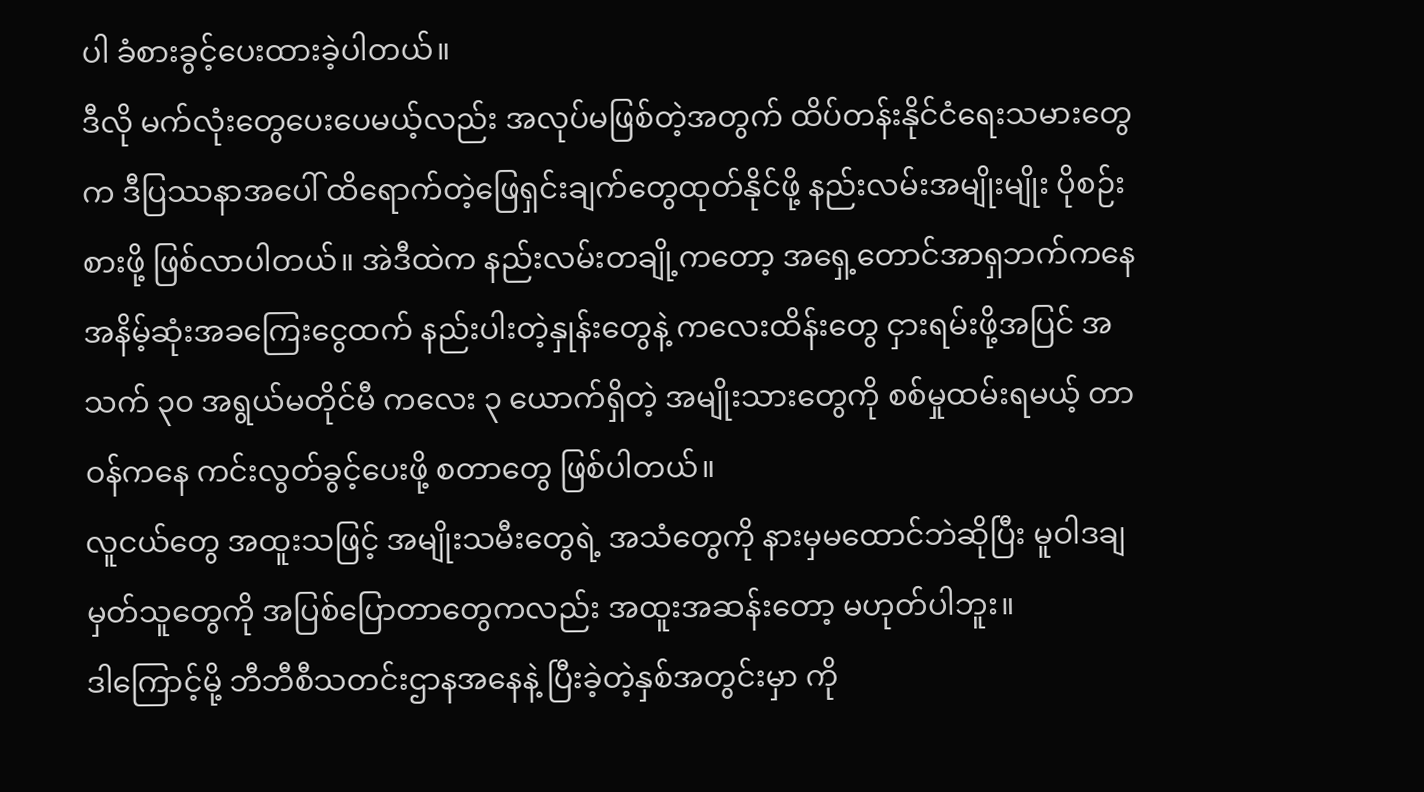ပါ ခံစားခွင့်ပေးထားခဲ့ပါတယ်။
ဒီလို မက်လုံးတွေပေးပေမယ့်လည်း အလုပ်မဖြစ်တဲ့အတွက် ထိပ်တန်းနိုင်ငံရေးသမားတွေက ဒီပြဿနာအပေါ် ထိရောက်တဲ့ဖြေရှင်းချက်တွေထုတ်နိုင်ဖို့ နည်းလမ်းအမျိုးမျိုး ပိုစဉ်းစားဖို့ ဖြစ်လာပါတယ်။ အဲဒီထဲက နည်းလမ်းတချို့ကတော့ အရှေ့တောင်အာရှဘက်ကနေ အနိမ့်ဆုံးအခကြေးငွေထက် နည်းပါးတဲ့နှုန်းတွေနဲ့ ကလေးထိန်းတွေ ငှားရမ်းဖို့အပြင် အသက် ၃၀ အရွယ်မတိုင်မီ ကလေး ၃ ယောက်ရှိတဲ့ အမျိုးသားတွေကို စစ်မှုထမ်းရမယ့် တာဝန်ကနေ ကင်းလွတ်ခွင့်ပေးဖို့ စတာတွေ ဖြစ်ပါတယ်။
လူငယ်တွေ အထူးသဖြင့် အမျိုးသမီးတွေရဲ့ အသံတွေကို နားမှမထောင်ဘဲဆိုပြီး မူဝါဒချမှတ်သူတွေကို အပြစ်ပြောတာတွေကလည်း အထူးအဆန်းတော့ မဟုတ်ပါဘူး။
ဒါကြောင့်မို့ ဘီဘီစီသတင်းဌာနအနေနဲ့ ပြီးခဲ့တဲ့နှစ်အတွင်းမှာ ကို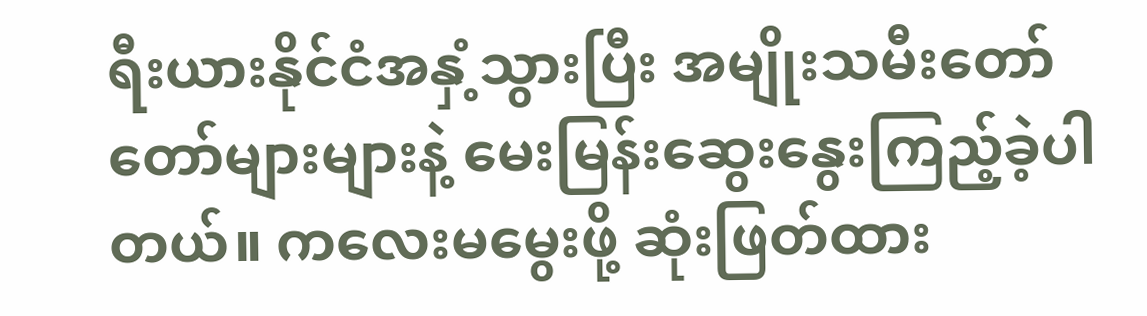ရီးယားနိုင်ငံအနှံ့သွားပြီး အမျိုးသမီးတော်တော်များများနဲ့ မေးမြန်းဆွေးနွေးကြည့်ခဲ့ပါတယ်။ ကလေးမမွေးဖို့ ဆုံးဖြတ်ထား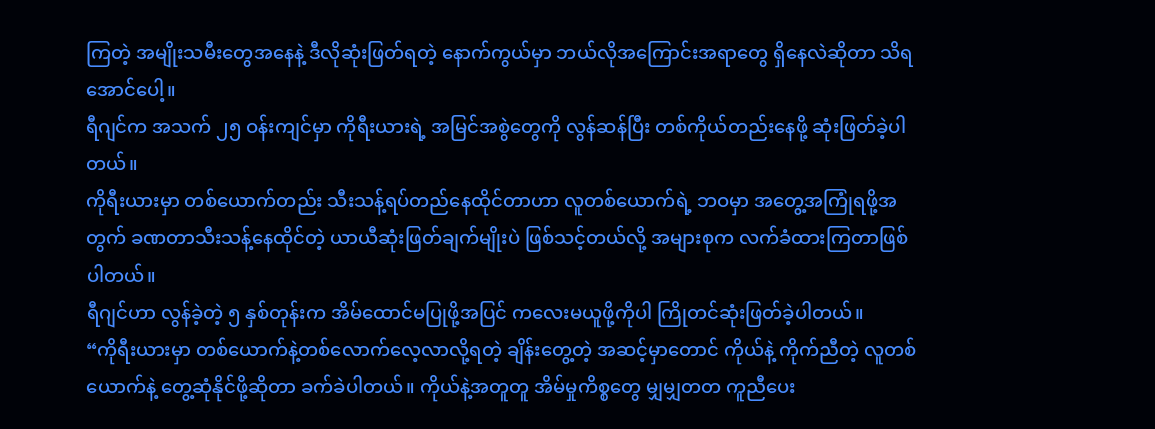ကြတဲ့ အမျိုးသမီးတွေအနေနဲ့ ဒီလိုဆုံးဖြတ်ရတဲ့ နောက်ကွယ်မှာ ဘယ်လိုအကြောင်းအရာတွေ ရှိနေလဲဆိုတာ သိရအောင်ပေါ့။
ရီဂျင်က အသက် ၂၅ ဝန်းကျင်မှာ ကိုရီးယားရဲ့ အမြင်အစွဲတွေကို လွန်ဆန်ပြီး တစ်ကိုယ်တည်းနေဖို့ ဆုံးဖြတ်ခဲ့ပါတယ်။
ကိုရီးယားမှာ တစ်ယောက်တည်း သီးသန့်ရပ်တည်နေထိုင်တာဟာ လူတစ်ယောက်ရဲ့ ဘဝမှာ အတွေ့အကြုံရဖို့အတွက် ခဏတာသီးသန့်နေထိုင်တဲ့ ယာယီဆုံးဖြတ်ချက်မျိုးပဲ ဖြစ်သင့်တယ်လို့ အများစုက လက်ခံထားကြတာဖြစ်ပါတယ်။
ရီဂျင်ဟာ လွန်ခဲ့တဲ့ ၅ နှစ်တုန်းက အိမ်ထောင်မပြုဖို့အပြင် ကလေးမယူဖို့ကိုပါ ကြိုတင်ဆုံးဖြတ်ခဲ့ပါတယ်။
“ကိုရီးယားမှာ တစ်ယောက်နဲ့တစ်လောက်လေ့လာလို့ရတဲ့ ချိန်းတွေ့တဲ့ အဆင့်မှာတောင် ကိုယ်နဲ့ ကိုက်ညီတဲ့ လူတစ်ယောက်နဲ့ တွေ့ဆုံနိုင်ဖို့ဆိုတာ ခက်ခဲပါတယ်။ ကိုယ်နဲ့အတူတူ အိမ်မှုကိစ္စတွေ မျှမျှတတ ကူညီပေး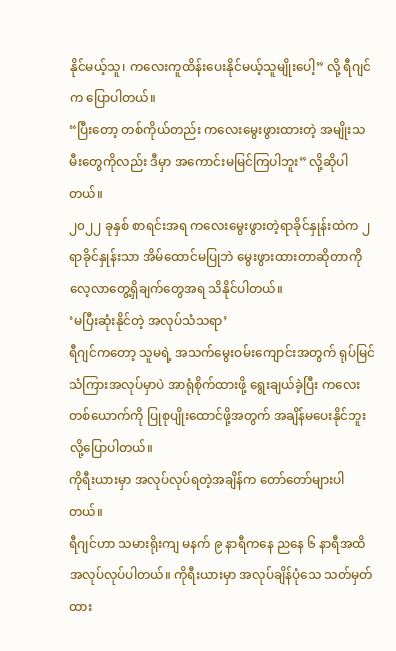နိုင်မယ့်သူ၊ ကလေးကူထိန်းပေးနိုင်မယ့်သူမျိုးပေါ့” လို့ ရီဂျင်က ပြောပါတယ်။
“ပြီးတော့ တစ်ကိုယ်တည်း ကလေးမွေးဖွားထားတဲ့ အမျိုးသမီးတွေကိုလည်း ဒီမှာ အကောင်းမမြင်ကြပါဘူး” လို့ဆိုပါတယ်။
၂၀၂၂ ခုနှစ် စာရင်းအရ ကလေးမွေးဖွားတဲ့ရာခိုင်နှုန်းထဲက ၂ ရာခိုင်နှုန်းသာ အိမ်ထောင်မပြုဘဲ မွေးဖွားထားတာဆိုတာကို လေ့လာတွေ့ရှိချက်တွေအရ သိနိုင်ပါတယ်။
‘မပြီးဆုံးနိုင်တဲ့ အလုပ်သံသရာ’
ရီဂျင်ကတော့ သူမရဲ့ အသက်မွေးဝမ်းကျောင်းအတွက် ရုပ်မြင်သံကြားအလုပ်မှာပဲ အာရုံစိုက်ထားဖို့ ရွေးချယ်ခဲ့ပြီး ကလေးတစ်ယောက်ကို ပြုစုပျိုးထောင်ဖို့အတွက် အချိန်မပေးနိုင်ဘူးလို့ပြောပါတယ်။
ကိုရီးယားမှာ အလုပ်လုပ်ရတဲ့အချိန်က တော်တော်များပါတယ်။
ရီဂျင်ဟာ သမားရိုးကျ မနက် ၉ နာရီကနေ ညနေ ၆ နာရီအထိ အလုပ်လုပ်ပါတယ်။ ကိုရီးယားမှာ အလုပ်ချိန်ပုံသေ သတ်မှတ်ထား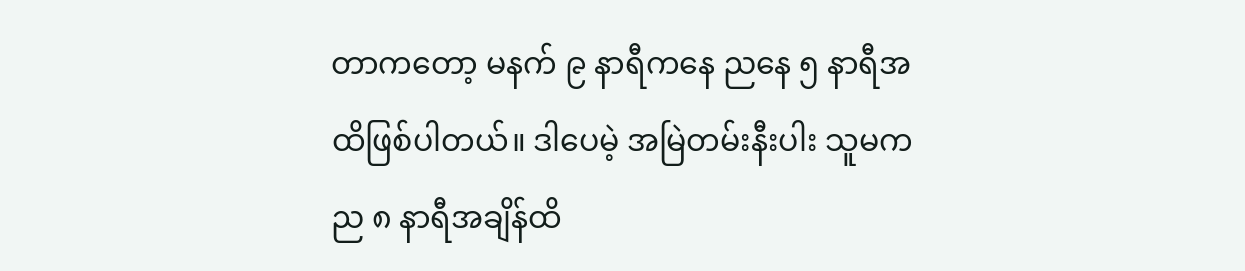တာကတော့ မနက် ၉ နာရီကနေ ညနေ ၅ နာရီအထိဖြစ်ပါတယ်။ ဒါပေမဲ့ အမြဲတမ်းနီးပါး သူမက ည ၈ နာရီအချိန်ထိ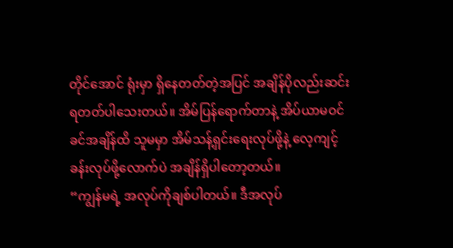တိုင်အောင် ရုံးမှာ ရှိနေတတ်တဲ့အပြင် အချိန်ပိုလည်းဆင်းရတတ်ပါသေးတယ်။ အိမ်ပြန်ရောက်တာနဲ့ အိပ်ယာမဝင်ခင်အချိန်ထိ သူမမှာ အိမ်သန့်ရှင်းရေးလုပ်ဖို့နဲ့ လေ့ကျင့်ခန်းလုပ်ဖို့လောက်ပဲ အချိန်ရှိပါတော့တယ်။
“ကျွန်မရဲ့ အလုပ်ကိုချစ်ပါတယ်။ ဒီအလုပ်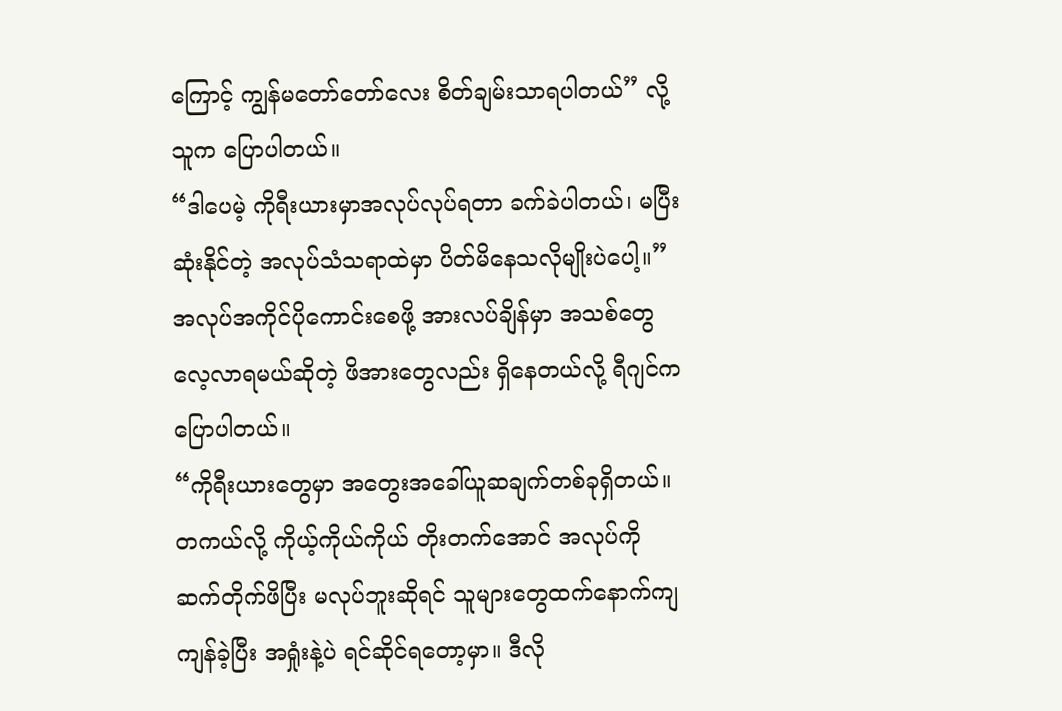ကြောင့် ကျွန်မတော်တော်လေး စိတ်ချမ်းသာရပါတယ်” လို့ သူက ပြောပါတယ်။
“ဒါပေမဲ့ ကိုရီးယားမှာအလုပ်လုပ်ရတာ ခက်ခဲပါတယ်၊ မပြီးဆုံးနိုင်တဲ့ အလုပ်သံသရာထဲမှာ ပိတ်မိနေသလိုမျိုးပဲပေါ့။”
အလုပ်အကိုင်ပိုကောင်းစေဖို့ အားလပ်ချိန်မှာ အသစ်တွေ လေ့လာရမယ်ဆိုတဲ့ ဖိအားတွေလည်း ရှိနေတယ်လို့ ရီဂျင်က ပြောပါတယ်။
“ကိုရီးယားတွေမှာ အတွေးအခေါ်ယူဆချက်တစ်ခုရှိတယ်။ တကယ်လို့ ကိုယ့်ကိုယ်ကိုယ် တိုးတက်အောင် အလုပ်ကို ဆက်တိုက်ဖိပြီး မလုပ်ဘူးဆိုရင် သူများတွေထက်နောက်ကျကျန်ခဲ့ပြီး အရှုံးနဲ့ပဲ ရင်ဆိုင်ရတော့မှာ။ ဒီလို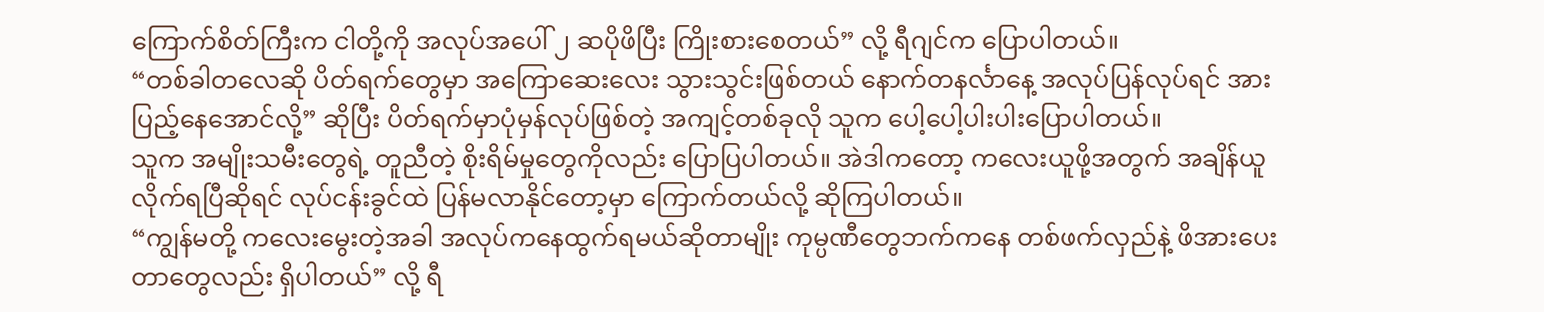ကြောက်စိတ်ကြီးက ငါတို့ကို အလုပ်အပေါ် ၂ ဆပိုဖိပြီး ကြိုးစားစေတယ်” လို့ ရီဂျင်က ပြောပါတယ်။
“တစ်ခါတလေဆို ပိတ်ရက်တွေမှာ အကြောဆေးလေး သွားသွင်းဖြစ်တယ် နောက်တနင်္လာနေ့ အလုပ်ပြန်လုပ်ရင် အားပြည့်နေအောင်လို့” ဆိုပြီး ပိတ်ရက်မှာပုံမှန်လုပ်ဖြစ်တဲ့ အကျင့်တစ်ခုလို သူက ပေါ့ပေါ့ပါးပါးပြောပါတယ်။
သူက အမျိုးသမီးတွေရဲ့ တူညီတဲ့ စိုးရိမ်မှုတွေကိုလည်း ပြောပြပါတယ်။ အဲဒါကတော့ ကလေးယူဖို့အတွက် အချိန်ယူလိုက်ရပြီဆိုရင် လုပ်ငန်းခွင်ထဲ ပြန်မလာနိုင်တော့မှာ ကြောက်တယ်လို့ ဆိုကြပါတယ်။
“ကျွန်မတို့ ကလေးမွေးတဲ့အခါ အလုပ်ကနေထွက်ရမယ်ဆိုတာမျိုး ကုမ္ပဏီတွေဘက်ကနေ တစ်ဖက်လှည်နဲ့ ဖိအားပေးတာတွေလည်း ရှိပါတယ်” လို့ ရီ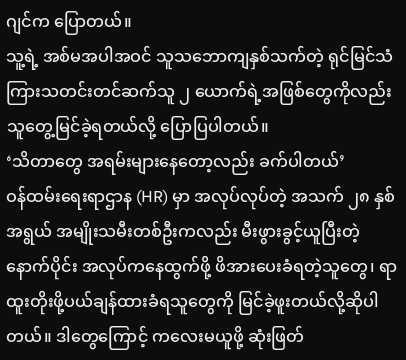ဂျင်က ပြောတယ်။
သူ့ရဲ့ အစ်မအပါအဝင် သူသဘောကျနှစ်သက်တဲ့ ရုင်မြင်သံကြားသတင်းတင်ဆက်သူ ၂ ယောက်ရဲ့အဖြစ်တွေကိုလည်း သူတွေ့မြင်ခဲ့ရတယ်လို့ ပြောပြပါတယ်။
‘သိတာတွေ အရမ်းများနေတော့လည်း ခက်ပါတယ်’
ဝန်ထမ်းရေးရာဌာန (HR) မှာ အလုပ်လုပ်တဲ့ အသက် ၂၈ နှစ်အရွယ် အမျိုးသမီးတစ်ဦးကလည်း မီးဖွားခွင့်ယူပြီးတဲ့နောက်ပိုင်း အလုပ်ကနေထွက်ဖို့ ဖိအားပေးခံရတဲ့သူတွေ၊ ရာထူးတိုးဖို့ပယ်ချန်ထားခံရသူတွေကို မြင်ခဲ့ဖူးတယ်လို့ဆိုပါတယ်။ ဒါတွေကြောင့် ကလေးမယူဖို့ ဆုံးဖြတ်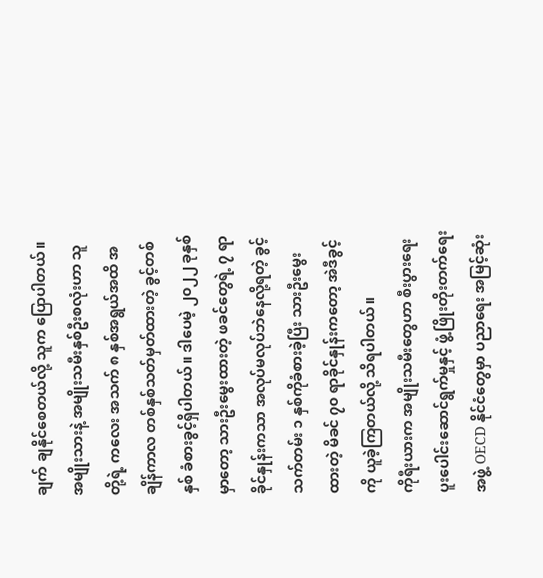ချက် ချနိုင်စေတယ်လို့ သူက ပြောပါတယ်။
အမျိုးသားနဲ့ အမျိုးသမီးနှစ်ဦးစလုံးဟာ သူတို့ရဲ့ ကလေး အသက် ၈ နှစ်အရွယ်အထိ အချိန်ကာလ တစ်နှစ်သတ်မှတ်ထားတဲ့ ခွင့်တစ်နှစ် ခံစားခွင့်ရှိပါတယ်။ ဒါပေမဲ့ ၂၀၂၂ ခုနှစ်မှာတော့ သားဦးမွေးထားတဲ့ ဖခင်တွေရဲ့ ၇ ရာခိုင်နှုန်းကသာ အလုပ်မလုပ်ဘဲနေလို့ရတဲ့ ခွင့်သက်တမ်း ၁ နှစ်ကိုခံစားခဲ့ပြီး သားဦးမွေးထားတဲ့ မိခင် ၇၀ ရာခိုင်နှုန်းကတော့ အဲဒီခွင့်ကို ယူခဲ့ကြတယ်လို့ သိရပါတယ်။
ကိုရီးယားက အမျိုးသမီးတွေဟာ စီးပွားရေးပူးပေါင်းဆောင်ရွက်မှုနှင့် ဖွံ့ဖြိုးတိုးတက်ရေးအဖွဲ့ OECD နိုင်ငံတွေမှာ ပညာရေး အမြင့်ဆုံး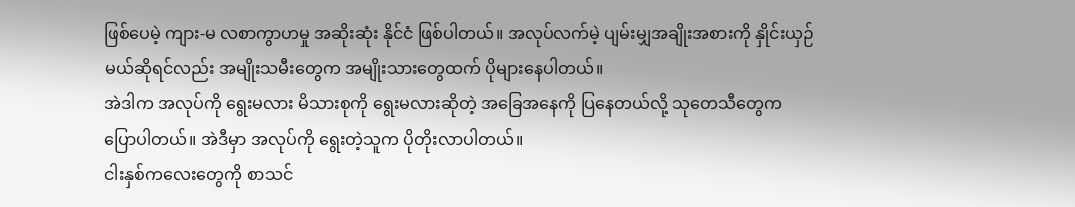ဖြစ်ပေမဲ့ ကျား-မ လစာကွာဟမှု အဆိုးဆုံး နိုင်ငံ ဖြစ်ပါတယ်။ အလုပ်လက်မဲ့ ပျမ်းမျှအချိုးအစားကို နှိုင်းယှဉ်မယ်ဆိုရင်လည်း အမျိုးသမီးတွေက အမျိုးသားတွေထက် ပိုများနေပါတယ်။
အဲဒါက အလုပ်ကို ရွေးမလား မိသားစုကို ရွေးမလားဆိုတဲ့ အခြေအနေကို ပြနေတယ်လို့ သုတေသီတွေက ပြောပါတယ်။ အဲဒီမှာ အလုပ်ကို ရွေးတဲ့သူက ပိုတိုးလာပါတယ်။
ငါးနှစ်ကလေးတွေကို စာသင်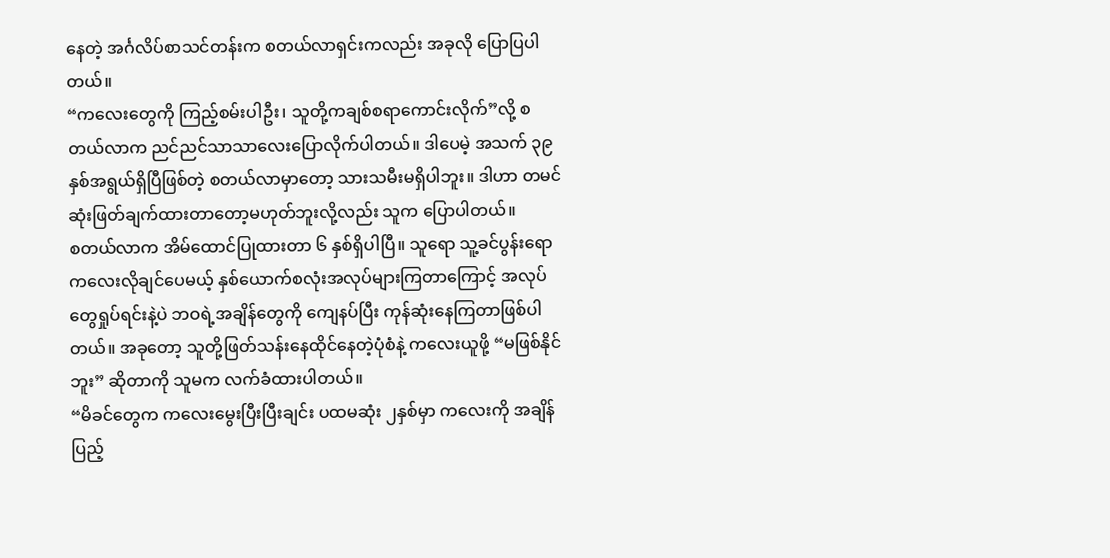နေတဲ့ အင်္ဂလိပ်စာသင်တန်းက စတယ်လာရှင်းကလည်း အခုလို ပြောပြပါတယ်။
“ကလေးတွေကို ကြည့်စမ်းပါဦး၊ သူတို့ကချစ်စရာကောင်းလိုက်”လို့ စတယ်လာက ညင်ညင်သာသာလေးပြောလိုက်ပါတယ်။ ဒါပေမဲ့ အသက် ၃၉ နှစ်အရွယ်ရှိပြီဖြစ်တဲ့ စတယ်လာမှာတော့ သားသမီးမရှိပါဘူး။ ဒါဟာ တမင် ဆုံးဖြတ်ချက်ထားတာတော့မဟုတ်ဘူးလို့လည်း သူက ပြောပါတယ်။
စတယ်လာက အိမ်ထောင်ပြုထားတာ ၆ နှစ်ရှိပါပြီ။ သူရော သူ့ခင်ပွန်းရော ကလေးလိုချင်ပေမယ့် နှစ်ယောက်စလုံးအလုပ်များကြတာကြောင့် အလုပ်တွေရှုပ်ရင်းနဲ့ပဲ ဘဝရဲ့အချိန်တွေကို ကျေနပ်ပြီး ကုန်ဆုံးနေကြတာဖြစ်ပါတယ်။ အခုတော့ သူတို့ဖြတ်သန်းနေထိုင်နေတဲ့ပုံစံနဲ့ ကလေးယူဖို့ “မဖြစ်နိုင်ဘူး” ဆိုတာကို သူမက လက်ခံထားပါတယ်။
“မိခင်တွေက ကလေးမွေးပြီးပြီးချင်း ပထမဆုံး ၂နှစ်မှာ ကလေးကို အချိန်ပြည့်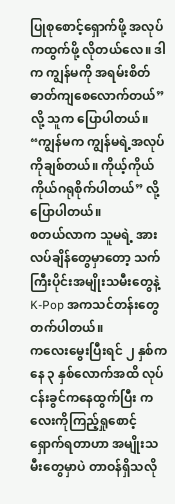ပြုစုစောင့်ရှောက်ဖို့ အလုပ်ကထွက်ဖို့ လိုတယ်လေ။ ဒါက ကျွန်မကို အရမ်းစိတ်ဓာတ်ကျစေလောက်တယ်” လို့ သူက ပြောပါတယ်။
“ကျွန်မက ကျွန်မရဲ့အလုပ်ကိုချစ်တယ်။ ကိုယ့်ကိုယ်ကိုယ်ဂရုစိုက်ပါတယ်” လို့ ပြောပါတယ်။
စတယ်လာက သူမရဲ့ အားလပ်ချိန်တွေမှာတော့ သက်ကြီးပိုင်းအမျိုးသမီးတွေနဲ့ K-Pop အကသင်တန်းတွေ တက်ပါတယ်။
ကလေးမွေးပြီးရင် ၂ နှစ်ကနေ ၃ နှစ်လောက်အထိ လုပ်ငန်းခွင်ကနေထွက်ပြီး ကလေးကိုကြည့်ရှုစောင့်ရှောက်ရတာဟာ အမျိုးသမီးတွေမှာပဲ တာဝန်ရှိသလို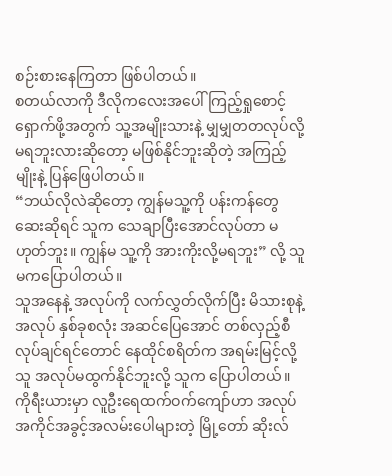စဉ်းစားနေကြတာ ဖြစ်ပါတယ်။
စတယ်လာကို ဒီလိုကလေးအပေါ် ကြည့်ရှုစောင့်ရှောက်ဖို့အတွက် သူ့အမျိုးသားနဲ့ မျှမျှတတလုပ်လို့မရဘူးလားဆိုတော့ မဖြစ်နိုင်ဘူးဆိုတဲ့ အကြည့်မျိုးနဲ့ ပြန်ဖြေပါတယ်။
“ဘယ်လိုလဲဆိုတော့ ကျွန်မသူ့ကို ပန်းကန်တွေဆေးဆိုရင် သူက သေချာပြီးအောင်လုပ်တာ မဟုတ်ဘူး။ ကျွန်မ သူ့ကို အားကိုးလို့မရဘူး” လို့ သူမကပြောပါတယ်။
သူအနေနဲ့ အလုပ်ကို လက်လွှတ်လိုက်ပြီး မိသားစုနဲ့ အလုပ် နှစ်ခုစလုံး အဆင်ပြေအောင် တစ်လှည့်စီလုပ်ချင်ရင်တောင် နေထိုင်စရိတ်က အရမ်းမြင့်လို့ သူ အလုပ်မထွက်နိုင်ဘူးလို့ သူက ပြောပါတယ်။
ကိုရီးယားမှာ လူဦးရေထက်ဝက်ကျော်ဟာ အလုပ်အကိုင်အခွင့်အလမ်းပေါများတဲ့ မြို့တော် ဆိုးလ်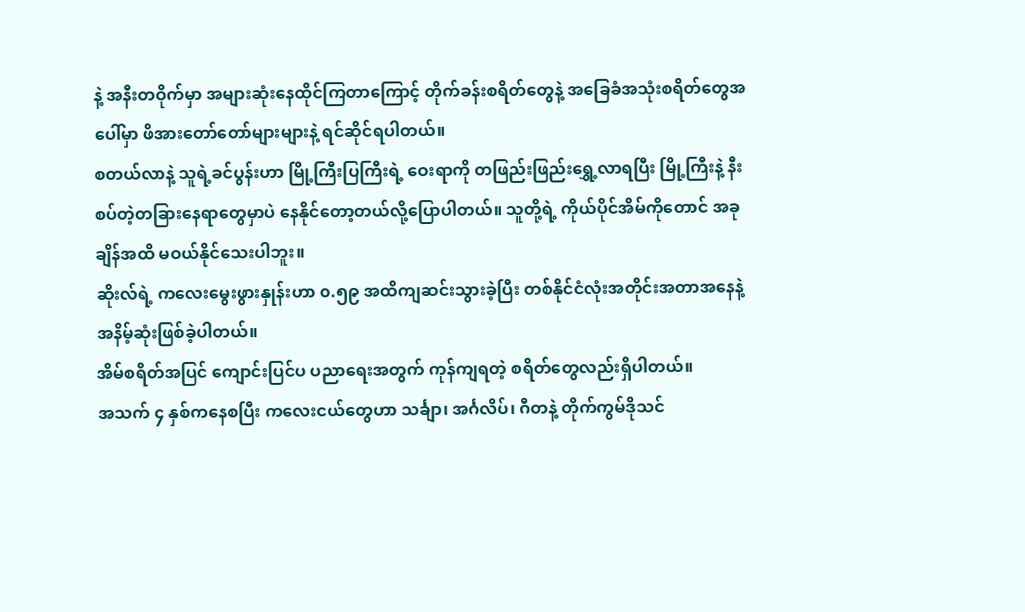နဲ့ အနီးတဝိုက်မှာ အများဆုံးနေထိုင်ကြတာကြောင့် တိုက်ခန်းစရိတ်တွေနဲ့ အခြေခံအသုံးစရိတ်တွေအပေါ်မှာ ဖိအားတော်တော်များများနဲ့ ရင်ဆိုင်ရပါတယ်။
စတယ်လာနဲ့ သူရဲ့ခင်ပွန်းဟာ မြို့ကြီးပြကြီးရဲ့ ဝေးရာကို တဖြည်းဖြည်းရွှေ့လာရပြီး မြို့ကြီးနဲ့ နီးစပ်တဲ့တခြားနေရာတွေမှာပဲ နေနိုင်တော့တယ်လို့ပြောပါတယ်။ သူတို့ရဲ့ ကိုယ်ပိုင်အိမ်ကိုတောင် အခုချိန်အထိ မဝယ်နိုင်သေးပါဘူး။
ဆိုးလ်ရဲ့ ကလေးမွေးဖွားနှုန်းဟာ ၀.၅၉ အထိကျဆင်းသွားခဲ့ပြီး တစ်နိုင်ငံလုံးအတိုင်းအတာအနေနဲ့ အနိမ့်ဆုံးဖြစ်ခဲ့ပါတယ်။
အိမ်စရိတ်အပြင် ကျောင်းပြင်ပ ပညာရေးအတွက် ကုန်ကျရတဲ့ စရိတ်တွေလည်းရှိပါတယ်။
အသက် ၄ နှစ်ကနေစပြီး ကလေးငယ်တွေဟာ သင်္ချာ၊ အင်္ဂလိပ်၊ ဂီတနဲ့ တိုက်ကွမ်ဒိုသင်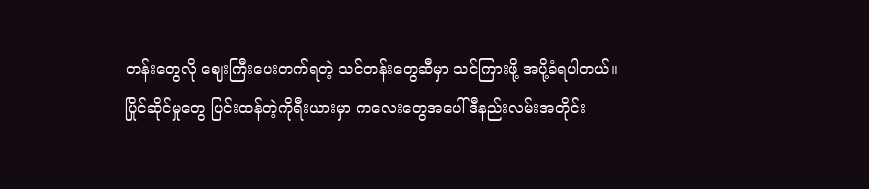တန်းတွေလို ဈေးကြီးပေးတက်ရတဲ့ သင်တန်းတွေဆီမှာ သင်ကြားဖို့ အပို့ခံရပါတယ်။
ပြိုင်ဆိုင်မှုတွေ ပြင်းထန်တဲ့ကိုရီးယားမှာ ကလေးတွေအပေါ်ဒီနည်းလမ်းအတိုင်း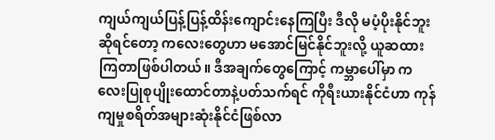ကျယ်ကျယ်ပြန့်ပြန့်ထိန်းကျောင်းနေကြပြီး ဒီလို မပံ့ပိုးနိုင်ဘူးဆိုရင်တော့ ကလေးတွေဟာ မအောင်မြင်နိုင်ဘူးလို့ ယူဆထားကြတာဖြစ်ပါတယ်။ ဒီအချက်တွေကြောင့် ကမ္ဘာပေါ်မှာ ကလေးပြုစုပျိုးထောင်တာနဲ့ပတ်သက်ရင် ကိုရီးယားနိုင်ငံဟာ ကုန်ကျမှုစရိတ်အများဆုံးနိုင်ငံဖြစ်လာ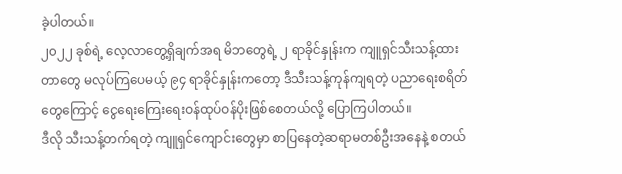ခဲ့ပါတယ်။
၂၀၂၂ ခုစ်ရဲ့ လေ့လာတွေ့ရှိချက်အရ မိဘတွေရဲ့ ၂ ရာခိုင်နှုန်းက ကျူရှင်သီးသန့်ထားတာတွေ မလုပ်ကြပေမယ့် ၉၄ ရာခိုင်နှုန်းကတော့ ဒီသီးသန့်ကုန်ကျရတဲ့ ပညာရေးစရိတ်တွေကြောင့် ငွေရေးကြေးရေးဝန်ထုပ်ဝန်ပိုးဖြစ်စေတယ်လို့ ပြောကြပါတယ်။
ဒီလို သီးသန့်တက်ရတဲ့ ကျူရှင်ကျောင်းတွေမှာ စာပြနေတဲ့ဆရာမတစ်ဦးအနေနဲ့ စတယ်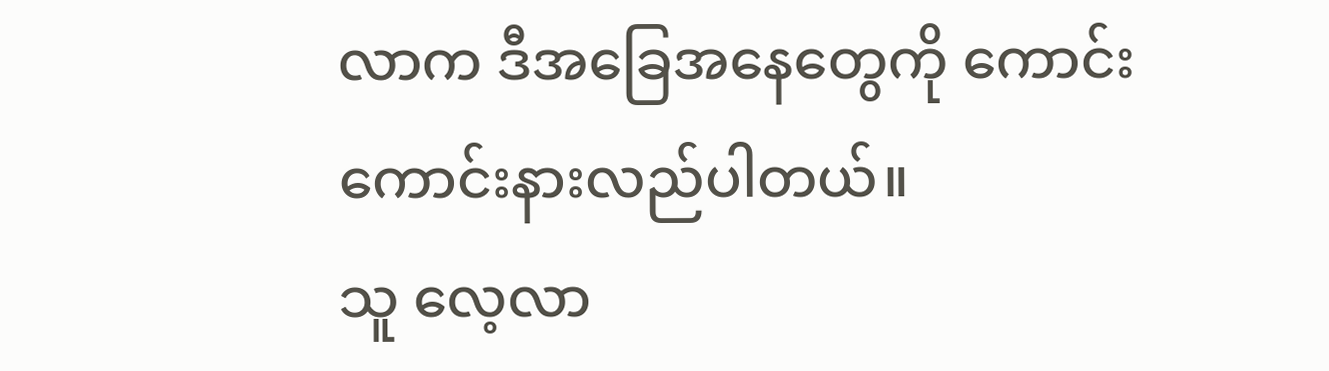လာက ဒီအခြေအနေတွေကို ကောင်းကောင်းနားလည်ပါတယ်။
သူ လေ့လာ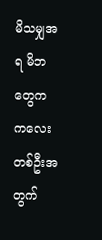မိသမျှအရ မိဘတွေက ကလေးတစ်ဦးအတွက်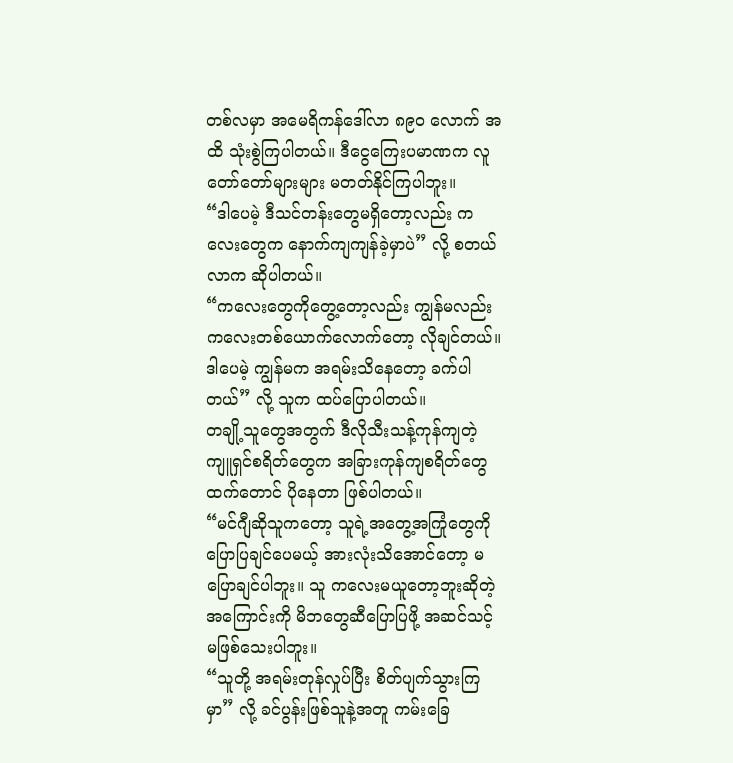တစ်လမှာ အမေရိကန်ဒေါ်လာ ၈၉၀ လောက် အထိ သုံးစွဲကြပါတယ်။ ဒီငွေကြေးပမာဏက လူတော်တော်များများ မတတ်နိုင်ကြပါဘူး။
“ဒါပေမဲ့ ဒီသင်တန်းတွေမရှိတော့လည်း ကလေးတွေက နောက်ကျကျန်ခဲ့မှာပဲ” လို့ စတယ်လာက ဆိုပါတယ်။
“ကလေးတွေကိုတွေ့တော့လည်း ကျွန်မလည်း ကလေးတစ်ယောက်လောက်တော့ လိုချင်တယ်။ ဒါပေမဲ့ ကျွန်မက အရမ်းသိနေတော့ ခက်ပါတယ်” လို့ သူက ထပ်ပြောပါတယ်။
တချို့သူတွေအတွက် ဒီလိုသီးသန့်ကုန်ကျတဲ့ ကျူရှင်စရိတ်တွေက အခြားကုန်ကျစရိတ်တွေထက်တောင် ပိုနေတာ ဖြစ်ပါတယ်။
“မင်ဂျီဆိုသူကတော့ သူရဲ့အတွေ့အကြုံတွေကို ပြောပြချင်ပေမယ့် အားလုံးသိအောင်တော့ မပြောချင်ပါဘူး။ သူ ကလေးမယူတော့ဘူးဆိုတဲ့အကြောင်းကို မိဘတွေဆီပြောပြဖို့ အဆင်သင့်မဖြစ်သေးပါဘူး။
“သူတို့ အရမ်းတုန်လှုပ်ပြီး စိတ်ပျက်သွားကြမှာ” လို့ ခင်ပွန်းဖြစ်သူနဲ့အတူ ကမ်းခြေ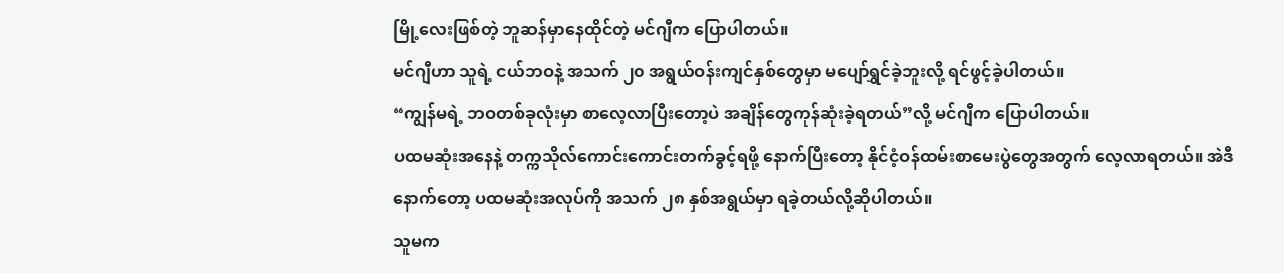မြို့လေးဖြစ်တဲ့ ဘူဆန်မှာနေထိုင်တဲ့ မင်ဂျီက ပြောပါတယ်။
မင်ဂျီဟာ သူရဲ့ ငယ်ဘဝနဲ့ အသက် ၂၀ အရွယ်ဝန်းကျင်နှစ်တွေမှာ မပျော်ရွှင်ခဲ့ဘူးလို့ ရင်ဖွင့်ခဲ့ပါတယ်။
“ကျွန်မရဲ့ ဘဝတစ်ခုလုံးမှာ စာလေ့လာပြီးတော့ပဲ အချိန်တွေကုန်ဆုံးခဲ့ရတယ်”လို့ မင်ဂျီက ပြောပါတယ်။
ပထမဆုံးအနေနဲ့ တက္ကသိုလ်ကောင်းကောင်းတက်ခွင့်ရဖို့ နောက်ပြီးတော့ နိုင်ငံ့ဝန်ထမ်းစာမေးပွဲတွေအတွက် လေ့လာရတယ်။ အဲဒီနောက်တော့ ပထမဆုံးအလုပ်ကို အသက် ၂၈ နှစ်အရွယ်မှာ ရခဲ့တယ်လို့ဆိုပါတယ်။
သူမက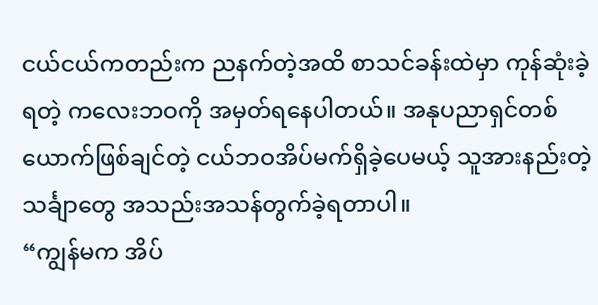ငယ်ငယ်ကတည်းက ညနက်တဲ့အထိ စာသင်ခန်းထဲမှာ ကုန်ဆုံးခဲ့ရတဲ့ ကလေးဘဝကို အမှတ်ရနေပါတယ်။ အနုပညာရှင်တစ်ယောက်ဖြစ်ချင်တဲ့ ငယ်ဘဝအိပ်မက်ရှိခဲ့ပေမယ့် သူအားနည်းတဲ့ သင်္ချာတွေ အသည်းအသန်တွက်ခဲ့ရတာပါ။
“ကျွန်မက အိပ်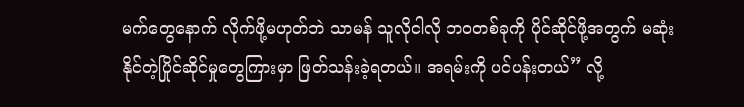မက်တွေနောက် လိုက်ဖို့မဟုတ်ဘဲ သာမန် သူလိုငါလို ဘဝတစ်ခုကို ပိုင်ဆိုင်ဖို့အတွက် မဆုံးနိုင်တဲ့ပြိုင်ဆိုင်မှုတွေကြားမှာ ဖြတ်သန်းခဲ့ရတယ်။ အရမ်းကို ပင်ပန်းတယ်” လို့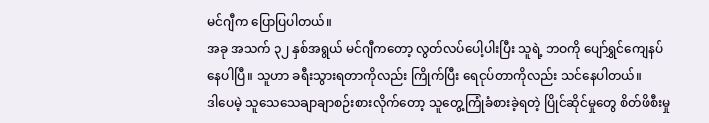မင်ဂျီက ပြောပြပါတယ်။
အခု အသက် ၃၂ နှစ်အရွယ် မင်ဂျီကတော့ လွတ်လပ်ပေါ့ပါးပြီး သူရဲ့ ဘဝကို ပျော်ရွှင်ကျေနပ်နေပါပြီ။ သူဟာ ခရီးသွားရတာကိုလည်း ကြိုက်ပြီး ရေငုပ်တာကိုလည်း သင်နေပါတယ်။
ဒါပေမဲ့ သူသေသေချာချာစဉ်းစားလိုက်တော့ သူတွေ့ကြုံခံစားခဲ့ရတဲ့ ပြိုင်ဆိုင်မှုတွေ စိတ်ဖိစီးမှု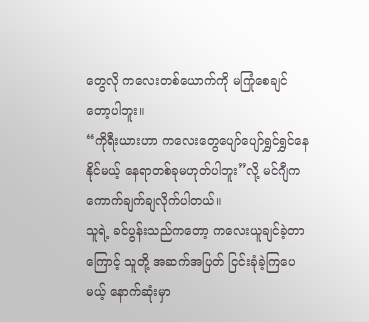တွေလို ကလေးတစ်ယောက်ကို မကြုံစေချင်တော့ပါဘူး။
“ကိုရီးယားဟာ ကလေးတွေပျော်ပျော်ရွှင်ရွှင်နေနိုင်မယ့် နေရာတစ်ခုမဟုတ်ပါဘူး”လို့ မင်ဂျီက ကောက်ချက်ချလိုက်ပါတယ်။
သူရဲ့ ခင်ပွန်းသည်ကတော့ ကလေးယူချင်ခဲ့တာကြောင့် သူတို့ အဆက်အပြတ် ငြင်းခုံခဲ့ကြပေမယ့် နောက်ဆုံးမှာ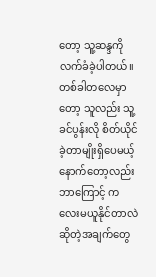တော့ သူ့ဆန္ဒကို လက်ခံခဲ့ပါတယ်။ တစ်ခါတလေမှာတော့ သူလည်း သူ့ခင်ပွန်းလို စိတ်ယိုင်ခဲ့တာမျိုးရှိပေမယ့် နောက်တော့လည်း ဘာကြောင့် ကလေးမယူနိုင်တာလဲဆိုတဲ့အချက်တွေ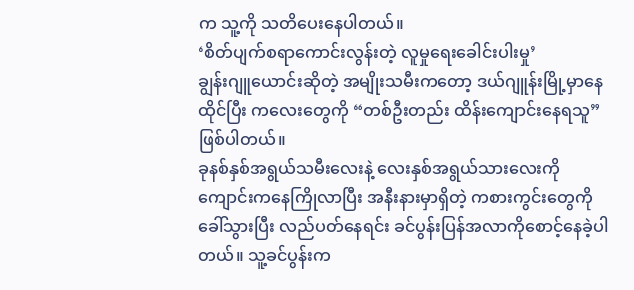က သူ့ကို သတိပေးနေပါတယ်။
‘စိတ်ပျက်စရာကောင်းလွန်းတဲ့ လူမှုရေးခေါင်းပါးမှု’
ချွန်းဂျူယောင်းဆိုတဲ့ အမျိုးသမီးကတော့ ဒယ်ဂျူန်းမြို့မှာနေထိုင်ပြီး ကလေးတွေကို “တစ်ဦးတည်း ထိန်းကျောင်းနေရသူ” ဖြစ်ပါတယ်။
ခုနစ်နှစ်အရွယ်သမီးလေးနဲ့ လေးနှစ်အရွယ်သားလေးကို ကျောင်းကနေကြိုလာပြီး အနီးနားမှာရှိတဲ့ ကစားကွင်းတွေကို ခေါ်သွားပြီး လည်ပတ်နေရင်း ခင်ပွန်းပြန်အလာကိုစောင့်နေခဲ့ပါတယ်။ သူ့ခင်ပွန်းက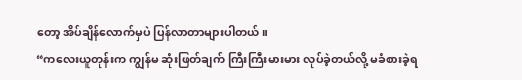တော့ အိပ်ချိန်လောက်မှပဲ ပြန်လာတာများပါတယ်။
“ကလေးယူတုန်းက ကျွန်မ ဆုံးဖြတ်ချက် ကြီးကြီးမားမား လုပ်ခဲ့တယ်လို့ မခံစားခဲ့ရ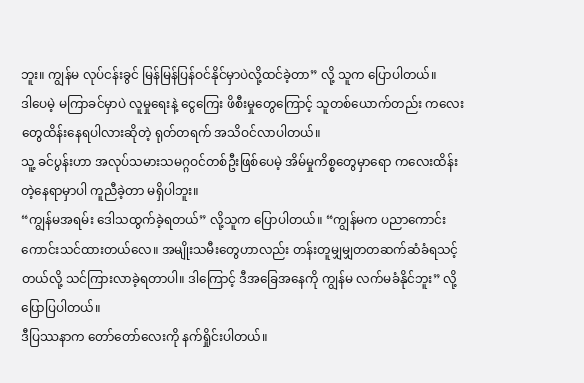ဘူး။ ကျွန်မ လုပ်ငန်းခွင် မြန်မြန်ပြန်ဝင်နိုင်မှာပဲလို့ထင်ခဲ့တာ” လို့ သူက ပြောပါတယ်။
ဒါပေမဲ့ မကြာခင်မှာပဲ လူမှုရေးနဲ့ ငွေကြေး ဖိစီးမှုတွေကြောင့် သူတစ်ယောက်တည်း ကလေးတွေထိန်းနေရပါလားဆိုတဲ့ ရုတ်တရက် အသိဝင်လာပါတယ်။
သူ့ ခင်ပွန်းဟာ အလုပ်သမားသမဂ္ဂဝင်တစ်ဦးဖြစ်ပေမဲ့ အိမ်မှုကိစ္စတွေမှာရော ကလေးထိန်းတဲ့နေရာမှာပါ ကူညီခဲ့တာ မရှိပါဘူး။
“ကျွန်မအရမ်း ဒေါသထွက်ခဲ့ရတယ်” လို့သူက ပြောပါတယ်။ “ကျွန်မက ပညာကောင်းကောင်းသင်ထားတယ်လေ။ အမျိုးသမီးတွေဟာလည်း တန်းတူမျှမျှတတဆက်ဆံခံရသင့်တယ်လို့ သင်ကြားလာခဲ့ရတာပါ။ ဒါကြောင့် ဒီအခြေအနေကို ကျွန်မ လက်မခံနိုင်ဘူး” လို့ ပြောပြပါတယ်။
ဒီပြဿနာက တော်တော်လေးကို နက်ရှိုင်းပါတယ်။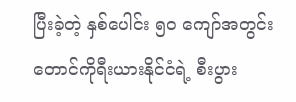ပြီးခဲ့တဲ့ နှစ်ပေါင်း ၅၀ ကျော်အတွင်း တောင်ကိုရီးယားနိုင်ငံရဲ့ စီးပွား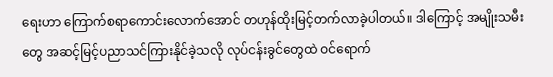ရေးဟာ ကြောက်စရာကောင်းလောက်အောင် တဟုန်ထိုးမြင့်တက်လာခဲ့ပါတယ်။ ဒါကြောင့် အမျိုးသမီးတွေ အဆင့်မြင့်ပညာသင်ကြားနိုင်ခဲ့သလို လုပ်ငန်းခွင်တွေထဲ ဝင်ရောက်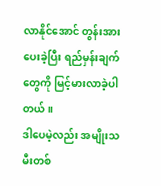လာနိုင်အောင် တွန်းအားပေးခဲ့ပြီး ရည်မှန်းချက်တွေကို မြင့်မားလာခဲ့ပါတယ်။
ဒါပေမဲ့လည်း အမျိုးသမီးတစ်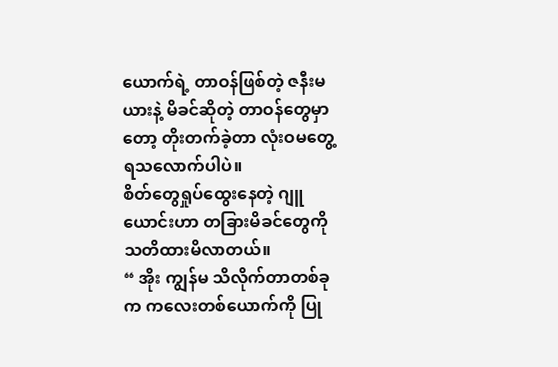ယောက်ရဲ့ တာဝန်ဖြစ်တဲ့ ဇနီးမယားနဲ့ မိခင်ဆိုတဲ့ တာဝန်တွေမှာတော့ တိုးတက်ခဲ့တာ လုံးဝမတွေ့ရသလောက်ပါပဲ။
စိတ်တွေရှုပ်ထွေးနေတဲ့ ဂျူယောင်းဟာ တခြားမိခင်တွေကို သတိထားမိလာတယ်။
“ အိုး ကျွန်မ သိလိုက်တာတစ်ခုက ကလေးတစ်ယောက်ကို ပြု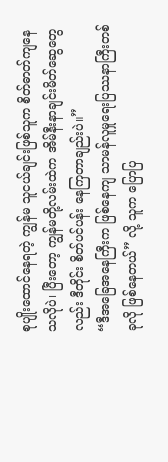စုပျိုးထောင်နေရတဲ့ ကျွန်မ သူငယ်ချင်းဖြစ်သူက စိတ်ဓာတ်ကျနေသလိုပဲ၊ ပြီးတော့ ကျွန်မတို့လမ်းထဲက အိမ်နီးနာချင်းမိတ်ဆွေတွေလည်း ဒီတိုင်း စိတ်ပင်ပန်း နေကြတာချည်းပဲ။”
“ဒီအခြေအနေကြီးက ဖြစ်နေကျ သာမန်လူမှုရေးပြဿနာကြီးတစ်ခုလို ဖြစ်နေတယ်” လို့ သူက ပြောပြ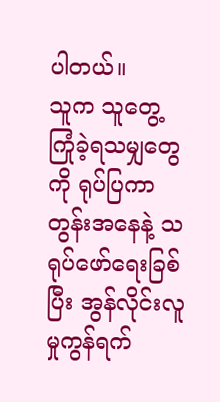ပါတယ်။
သူက သူတွေ့ကြုံခဲ့ရသမျှတွေကို ရုပ်ပြကာတွန်းအနေနဲ့ သရုပ်ဖော်ရေးခြစ်ပြီး အွန်လိုင်းလူမှုကွန်ရက်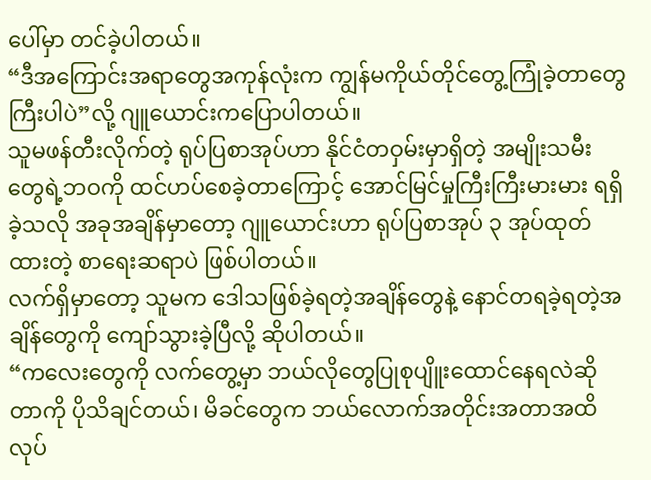ပေါ်မှာ တင်ခဲ့ပါတယ်။
“ဒီအကြောင်းအရာတွေအကုန်လုံးက ကျွန်မကိုယ်တိုင်တွေ့ကြုံခဲ့တာတွေကြီးပါပဲ”လို့ ဂျူယောင်းကပြောပါတယ်။
သူမဖန်တီးလိုက်တဲ့ ရုပ်ပြစာအုပ်ဟာ နိုင်ငံတဝှမ်းမှာရှိတဲ့ အမျိုးသမီးတွေရဲ့ဘဝကို ထင်ဟပ်စေခဲ့တာကြောင့် အောင်မြင်မှုကြီးကြီးမားမား ရရှိခဲ့သလို အခုအချိန်မှာတော့ ဂျူယောင်းဟာ ရုပ်ပြစာအုပ် ၃ အုပ်ထုတ်ထားတဲ့ စာရေးဆရာပဲ ဖြစ်ပါတယ်။
လက်ရှိမှာတော့ သူမက ဒေါသဖြစ်ခဲ့ရတဲ့အချိန်တွေနဲ့ နောင်တရခဲ့ရတဲ့အချိန်တွေကို ကျော်သွားခဲ့ပြီလို့ ဆိုပါတယ်။
“ကလေးတွေကို လက်တွေ့မှာ ဘယ်လိုတွေပြုစုပျိူးထောင်နေရလဲဆိုတာကို ပိုသိချင်တယ်၊ မိခင်တွေက ဘယ်လောက်အတိုင်းအတာအထိ လုပ်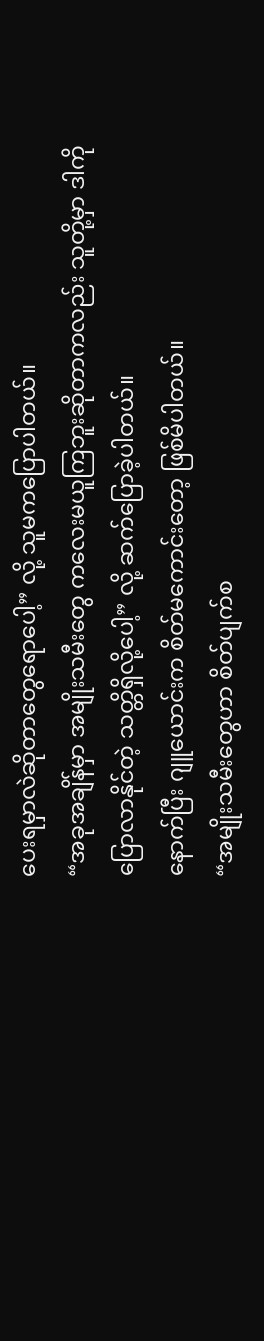ပေးရမှာလဲဆိုတာတွေရောပေါ့” လို့ သူမကပြောပါတယ်။
“အခုအချိန်မှာ အမျိုးသမီးတွေ ကလေးမယူကြဘူးဆိုတာကလည်း သူတို့မှာ ဒါကို ပြောလာနိုင်တဲ့ သတ္တိရှိလို့ပေါ့” လို့ ဆက်ပြောခဲ့ပါတယ်။
နောက်ပြီး ဂျူယောင်းက စိတ်မကောင်းတော့ ဖြစ်မိပါတယ်။
“အမျိုးသမီးတွေဟာ စိတ်ပျက်စ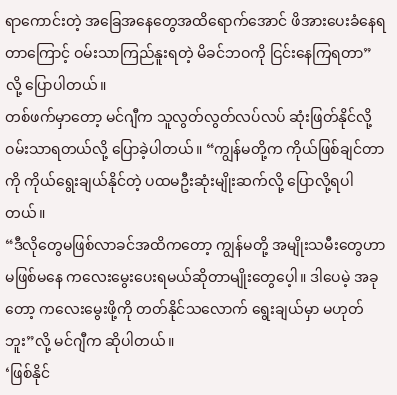ရာကောင်းတဲ့ အခြေအနေတွေအထိရောက်အောင် ဖိအားပေးခံနေရတာကြောင့် ဝမ်းသာကြည်နူးရတဲ့ မိခင်ဘဝကို ငြင်းနေကြရတာ”လို့ ပြောပါတယ်။
တစ်ဖက်မှာတော့ မင်ဂျီက သူလွတ်လွတ်လပ်လပ် ဆုံးဖြတ်နိုင်လို့ ဝမ်းသာရတယ်လို့ ပြောခဲ့ပါတယ်။ “ကျွန်မတို့က ကိုယ်ဖြစ်ချင်တာကို ကိုယ်ရွေးချယ်နိုင်တဲ့ ပထမဦးဆုံးမျိုးဆက်လို့ ပြောလို့ရပါတယ်။
“ဒီလိုတွေမဖြစ်လာခင်အထိကတော့ ကျွန်မတို့ အမျိုးသမီးတွေဟာ မဖြစ်မနေ ကလေးမွေးပေးရမယ်ဆိုတာမျိုးတွေပေ့ါ။ ဒါပေမဲ့ အခုတော့ ကလေးမွေးဖို့ကို တတ်နိုင်သလောက် ရွေးချယ်မှာ မဟုတ်ဘူး”လို့ မင်ဂျီက ဆိုပါတယ်။
‘ဖြစ်နိုင်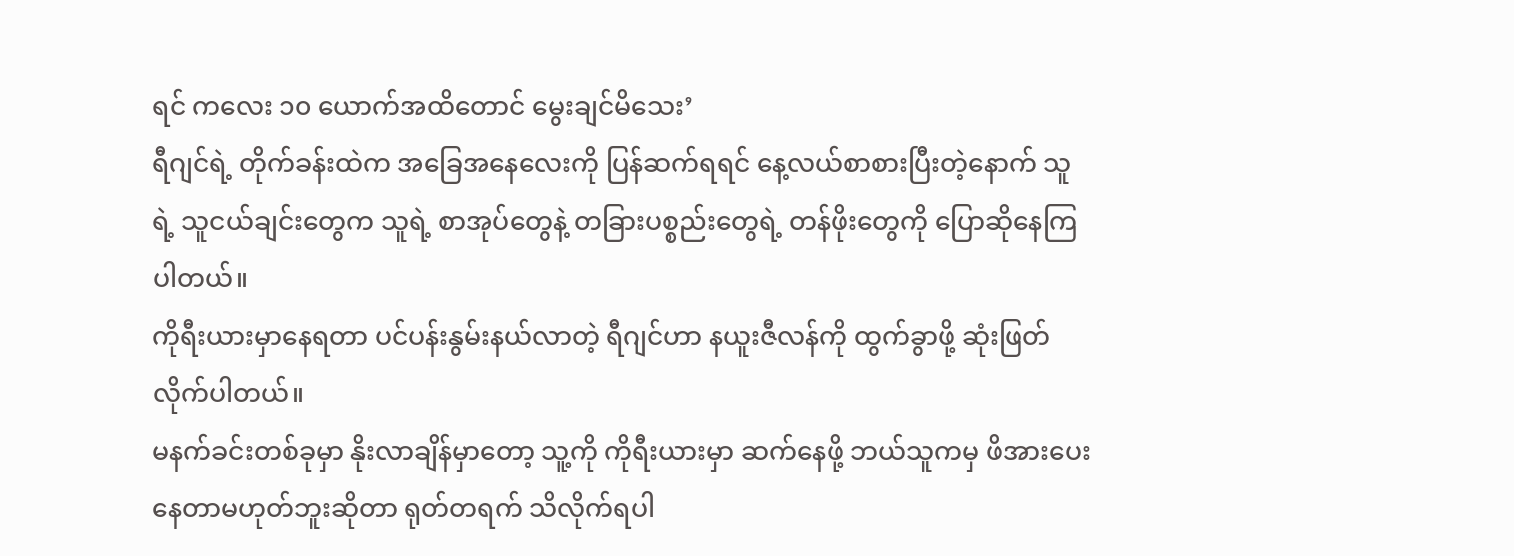ရင် ကလေး ၁၀ ယောက်အထိတောင် မွေးချင်မိသေး’
ရီဂျင်ရဲ့ တိုက်ခန်းထဲက အခြေအနေလေးကို ပြန်ဆက်ရရင် နေ့လယ်စာစားပြီးတဲ့နောက် သူရဲ့ သူငယ်ချင်းတွေက သူရဲ့ စာအုပ်တွေနဲ့ တခြားပစ္စည်းတွေရဲ့ တန်ဖိုးတွေကို ပြောဆိုနေကြပါတယ်။
ကိုရီးယားမှာနေရတာ ပင်ပန်းနွမ်းနယ်လာတဲ့ ရီဂျင်ဟာ နယူးဇီလန်ကို ထွက်ခွာဖို့ ဆုံးဖြတ်လိုက်ပါတယ်။
မနက်ခင်းတစ်ခုမှာ နိုးလာချိန်မှာတော့ သူ့ကို ကိုရီးယားမှာ ဆက်နေဖို့ ဘယ်သူကမှ ဖိအားပေးနေတာမဟုတ်ဘူးဆိုတာ ရုတ်တရက် သိလိုက်ရပါ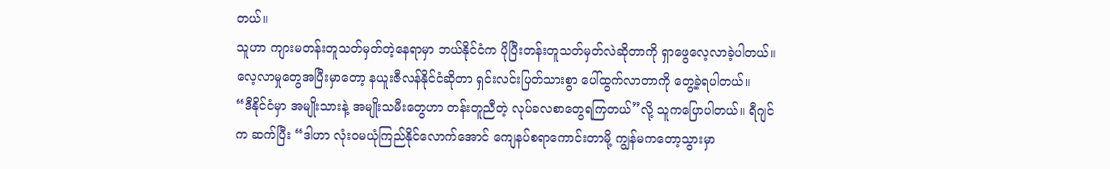တယ်။
သူဟာ ကျားမတန်းတူသတ်မှတ်တဲ့နေရာမှာ ဘယ်နိုင်ငံက ပိုပြီးတန်းတူသတ်မှတ်လဲဆိုတာကို ရှာဖွေလေ့လာခဲ့ပါတယ်။ လေ့လာမှုတွေအပြီးမှာတော့ နယူးဇီလန်နိုင်ငံဆိုတာ ရှင်းလင်းပြတ်သားစွာ ပေါ်ထွက်လာတာကို တွေ့ခဲ့ရပါတယ်။
“ဒီနိုင်ငံမှာ အမျိုးသားနဲ့ အမျိုးသမီးတွေဟာ တန်းတူညီတဲ့ လုပ်ခလစာတွေရကြတယ်”လို့ သူကပြောပါတယ်။ ရီဂျင်က ဆက်ပြီး “ဒါဟာ လုံးဝမယုံကြည်နိုင်လောက်အောင် ကျေနပ်စရာကောင်းတာမို့ ကျွန်မကတော့သွားမှာ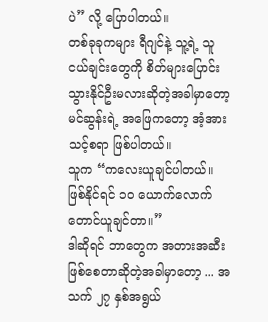ပဲ” လို့ ပြောပါတယ်။
တစ်ခုခုကများ ရီဂျင်နဲ့ သူ့ရဲ့ သူငယ်ချင်းတွေကို စိတ်များပြောင်းသွားနိုင်ဦးမလားဆိုတဲ့အခါမှာတော့ မင်ဆွန်းရဲ့ အဖြေကတော့ အံ့အားသင့်စရာ ဖြစ်ပါတယ်။
သူက “ကလေးယူချင်ပါတယ်။ ဖြစ်နိုင်ရင် ၁၀ ယောက်လောက်တောင်ယူချင်တာ။”
ဒါဆိုရင် ဘာတွေက အတားအဆီးဖြစ်စေတာဆိုတဲ့အခါမှာတော့ ... အသက် ၂၇ နှစ်အရွယ်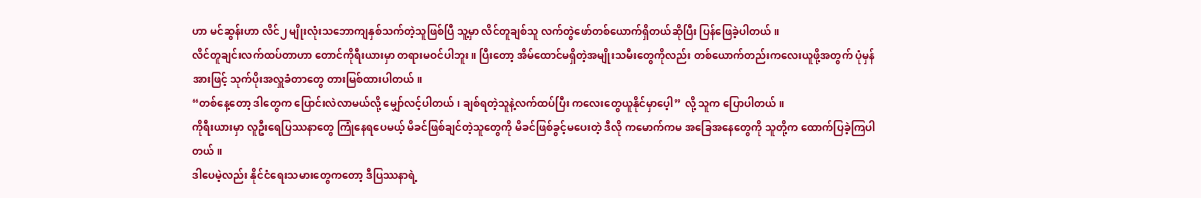ဟာ မင်ဆွန်းဟာ လိင်၂ မျိုးလုံးသဘောကျနှစ်သက်တဲ့သူဖြစ်ပြီ သူ့မှာ လိင်တူချစ်သူ လက်တွဲဖော်တစ်ယောက်ရှိတယ်ဆိုပြီး ပြန်ဖြေခဲ့ပါတယ်။
လိင်တူချင်းလက်ထပ်တာဟာ တောင်ကိုရီးယားမှာ တရားမဝင်ပါဘူး။ ပြီးတော့ အိမ်ထောင်မရှိတဲ့အမျိုးသမီးတွေကိုလည်း တစ်ယောက်တည်းကလေးယူဖို့အတွက် ပုံမှန်အားဖြင့် သုက်ပိုးအလှူခံတာတွေ တားမြစ်ထားပါတယ်။
“တစ်နေ့တော့ ဒါတွေက ပြောင်းလဲလာမယ်လို့ မျှော်လင့်ပါတယ်၊ ချစ်ရတဲ့သူနဲ့လက်ထပ်ပြီး ကလေးတွေယူနိုင်မှာပေ့ါ” လို့ သူက ပြောပါတယ်။
ကိုရီးယားမှာ လူဦးရေပြဿနာတွေ ကြုံနေရပေမယ့် မိခင်ဖြစ်ချင်တဲ့သူတွေကို မိခင်ဖြစ်ခွင့်မပေးတဲ့ ဒီလို ကမောက်ကမ အခြေအနေတွေကို သူတို့က ထောက်ပြခဲ့ကြပါတယ်။
ဒါပေမဲ့လည်း နိုင်ငံရေးသမားတွေကတော့ ဒီပြဿနာရဲ့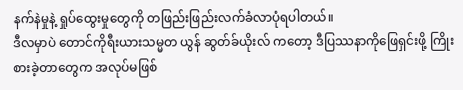နက်နဲမှုနဲ့ ရှုပ်ထွေးမှုတွေကို တဖြည်းဖြည်းလက်ခံလာပုံရပါတယ်။
ဒီလမှာပဲ တောင်ကိုရီးယားသမ္မတ ယွန် ဆွတ်ခ်ယိုးလ် ကတော့ ဒီပြဿနာကိုဖြေရှင်းဖို့ ကြိုးစားခဲ့တာတွေက အလုပ်မဖြစ်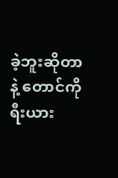ခဲ့ဘူးဆိုတာနဲ့ တောင်ကိုရီးယား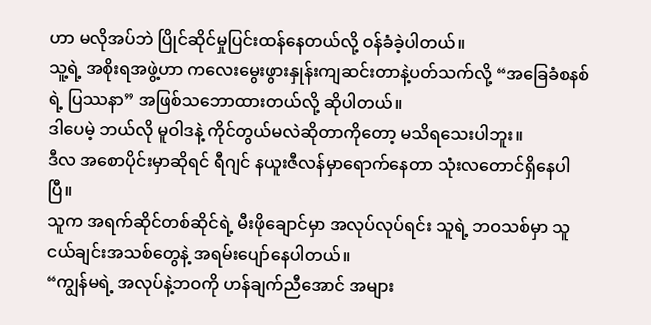ဟာ မလိုအပ်ဘဲ ပြိုင်ဆိုင်မှုပြင်းထန်နေတယ်လို့ ဝန်ခံခဲ့ပါတယ်။
သူ့ရဲ့ အစိုးရအဖွဲ့ဟာ ကလေးမွေးဖွားနှုန်းကျဆင်းတာနဲ့ပတ်သက်လို့ “အခြေခံစနစ်ရဲ့ ပြဿနာ” အဖြစ်သဘောထားတယ်လို့ ဆိုပါတယ်။
ဒါပေမဲ့ ဘယ်လို မူဝါဒနဲ့ ကိုင်တွယ်မလဲဆိုတာကိုတော့ မသိရသေးပါဘူး။
ဒီလ အစောပိုင်းမှာဆိုရင် ရီဂျင် နယူးဇီလန်မှာရောက်နေတာ သုံးလတောင်ရှိနေပါပြီ။
သူက အရက်ဆိုင်တစ်ဆိုင်ရဲ့ မီးဖိုချောင်မှာ အလုပ်လုပ်ရင်း သူရဲ့ ဘဝသစ်မှာ သူငယ်ချင်းအသစ်တွေနဲ့ အရမ်းပျော်နေပါတယ်။
“ကျွန်မရဲ့ အလုပ်နဲ့ဘဝကို ဟန်ချက်ညီအောင် အများ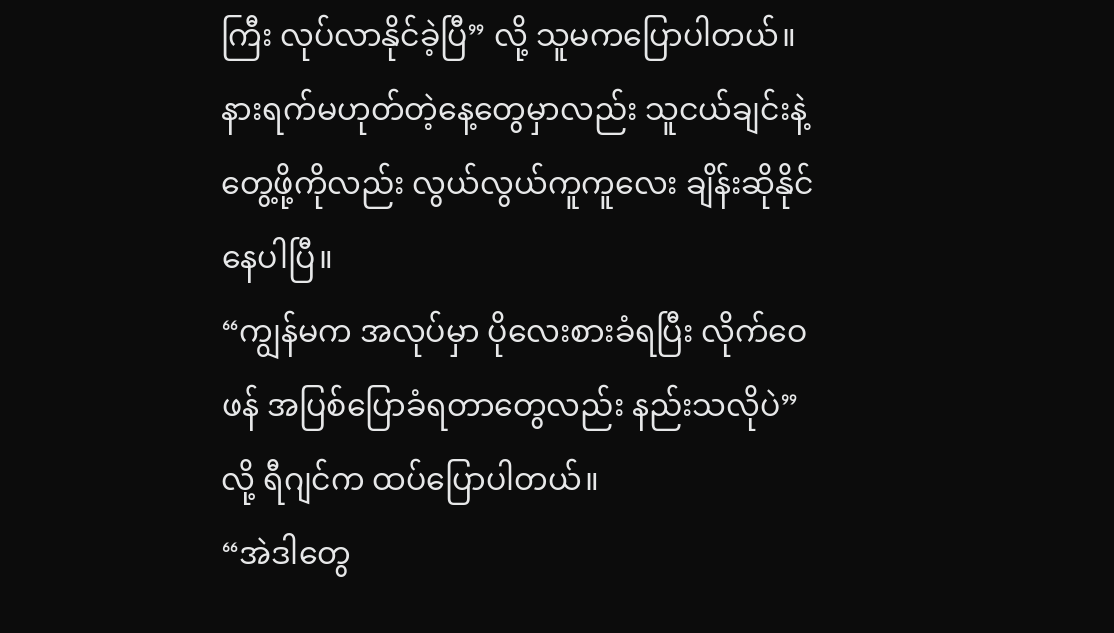ကြီး လုပ်လာနိုင်ခဲ့ပြီ” လို့ သူမကပြောပါတယ်။
နားရက်မဟုတ်တဲ့နေ့တွေမှာလည်း သူငယ်ချင်းနဲ့တွေ့ဖို့ကိုလည်း လွယ်လွယ်ကူကူလေး ချိန်းဆိုနိုင်နေပါပြီ။
“ကျွန်မက အလုပ်မှာ ပိုလေးစားခံရပြီး လိုက်ဝေဖန် အပြစ်ပြောခံရတာတွေလည်း နည်းသလိုပဲ” လို့ ရီဂျင်က ထပ်ပြောပါတယ်။
“အဲဒါတွေ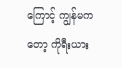ကြောင့် ကျွန်မကတော့ ကိုရီးယား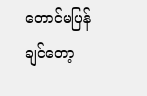တောင်မပြန်ချင်တော့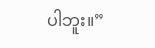ပါဘူး။”